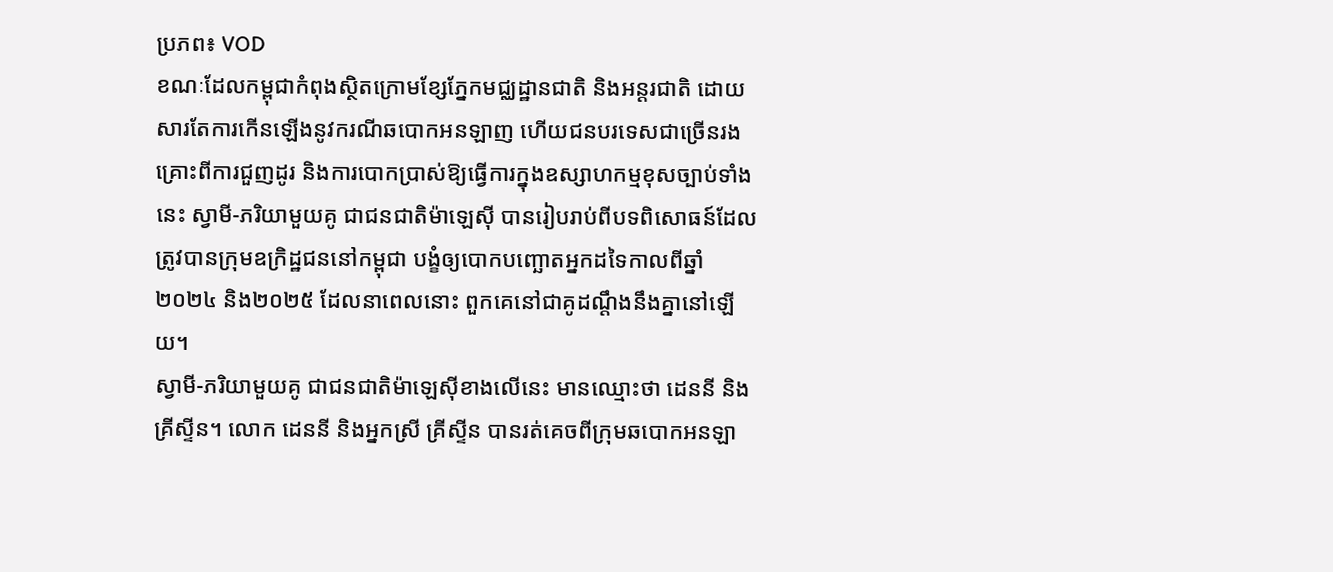ប្រភព៖ VOD
ខណៈដែលកម្ពុជាកំពុងស្ថិតក្រោមខ្សែភ្នែកមជ្ឈដ្ឋានជាតិ និងអន្តរជាតិ ដោយសារតែការកើនឡើងនូវករណីឆបោកអនឡាញ ហើយជនបរទេសជាច្រើនរងគ្រោះពីការជួញដូរ និងការបោកប្រាស់ឱ្យធ្វើការក្នុងឧស្សាហកម្មខុសច្បាប់ទាំងនេះ ស្វាមី-ភរិយាមួយគូ ជាជនជាតិម៉ាឡេស៊ី បានរៀបរាប់ពីបទពិសោធន៍ដែលត្រូវបានក្រុមឧក្រិដ្ឋជននៅកម្ពុជា បង្ខំឲ្យបោកបញ្ឆោតអ្នកដទៃកាលពីឆ្នាំ២០២៤ និង២០២៥ ដែលនាពេលនោះ ពួកគេនៅជាគូដណ្តឹងនឹងគ្នានៅឡើយ។
ស្វាមី-ភរិយាមួយគូ ជាជនជាតិម៉ាឡេស៊ីខាងលើនេះ មានឈ្មោះថា ដេននី និងគ្រីស្ទីន។ លោក ដេននី និងអ្នកស្រី គ្រីស្ទីន បានរត់គេចពីក្រុមឆបោកអនឡា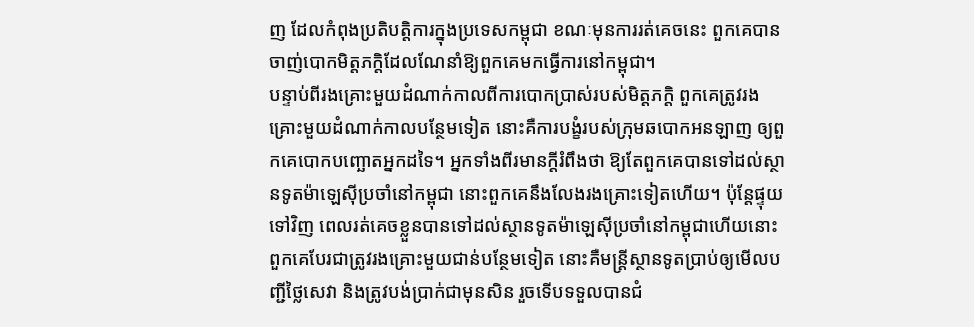ញ ដែលកំពុងប្រតិបត្តិការក្នុងប្រទេសកម្ពុជា ខណៈមុនការរត់គេចនេះ ពួកគេបានចាញ់បោកមិត្តភក្តិដែលណែនាំឱ្យពួកគេមកធ្វើការនៅកម្ពុជា។
បន្ទាប់ពីរងគ្រោះមួយដំណាក់កាលពីការបោកប្រាស់របស់មិត្តភក្តិ ពួកគេត្រូវរងគ្រោះមួយដំណាក់កាលបន្ថែមទៀត នោះគឺការបង្ខំរបស់ក្រុមឆបោកអនឡាញ ឲ្យពួកគេបោកបញ្ឆោតអ្នកដទៃ។ អ្នកទាំងពីរមានក្តីរំពឹងថា ឱ្យតែពួកគេបានទៅដល់ស្ថានទូតម៉ាឡេស៊ីប្រចាំនៅកម្ពុជា នោះពួកគេនឹងលែងរងគ្រោះទៀតហើយ។ ប៉ុន្តែផ្ទុយទៅវិញ ពេលរត់គេចខ្លួនបានទៅដល់ស្ថានទូតម៉ាឡេស៊ីប្រចាំនៅកម្ពុជាហើយនោះ ពួកគេបែរជាត្រូវរងគ្រោះមួយជាន់បន្ថែមទៀត នោះគឺមន្រ្តីស្ថានទូតប្រាប់ឲ្យមើលបញ្ជីថ្លៃសេវា និងត្រូវបង់ប្រាក់ជាមុនសិន រួចទើបទទួលបានជំ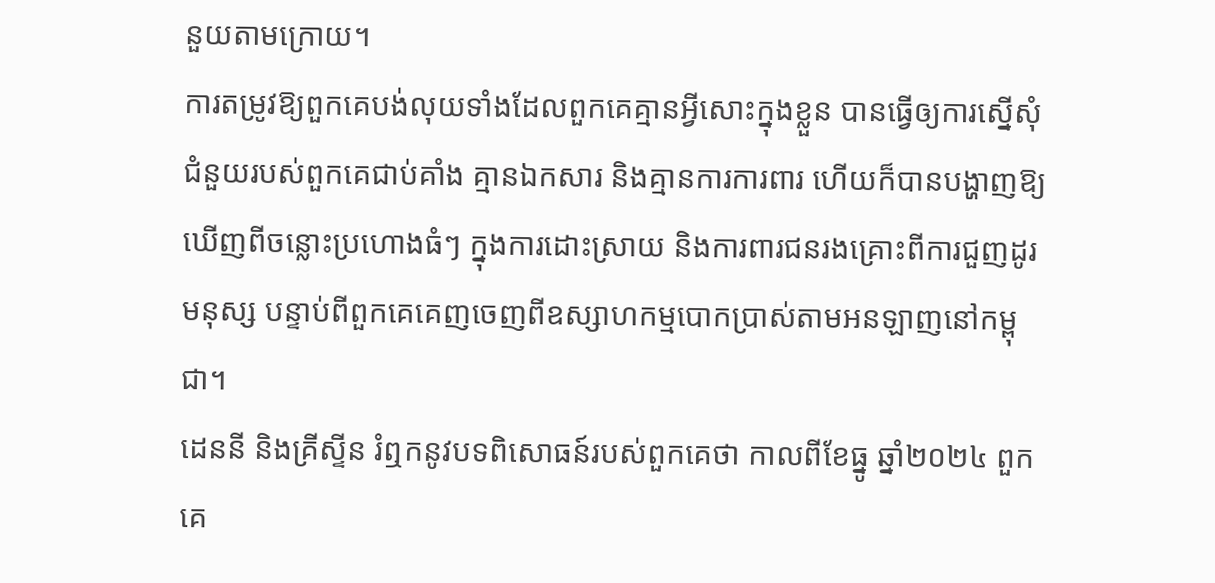នួយតាមក្រោយ។
ការតម្រូវឱ្យពួកគេបង់លុយទាំងដែលពួកគេគ្មានអ្វីសោះក្នុងខ្លួន បានធ្វើឲ្យការស្នើសុំជំនួយរបស់ពួកគេជាប់គាំង គ្មានឯកសារ និងគ្មានការការពារ ហើយក៏បានបង្ហាញឱ្យឃើញពីចន្លោះប្រហោងធំៗ ក្នុងការដោះស្រាយ និងការពារជនរងគ្រោះពីការជួញដូរមនុស្ស បន្ទាប់ពីពួកគេគេញចេញពីឧស្សាហកម្មបោកប្រាស់តាមអនឡាញនៅកម្ពុជា។
ដេននី និងគ្រីស្ទីន រំឮកនូវបទពិសោធន៍របស់ពួកគេថា កាលពីខែធ្នូ ឆ្នាំ២០២៤ ពួកគេ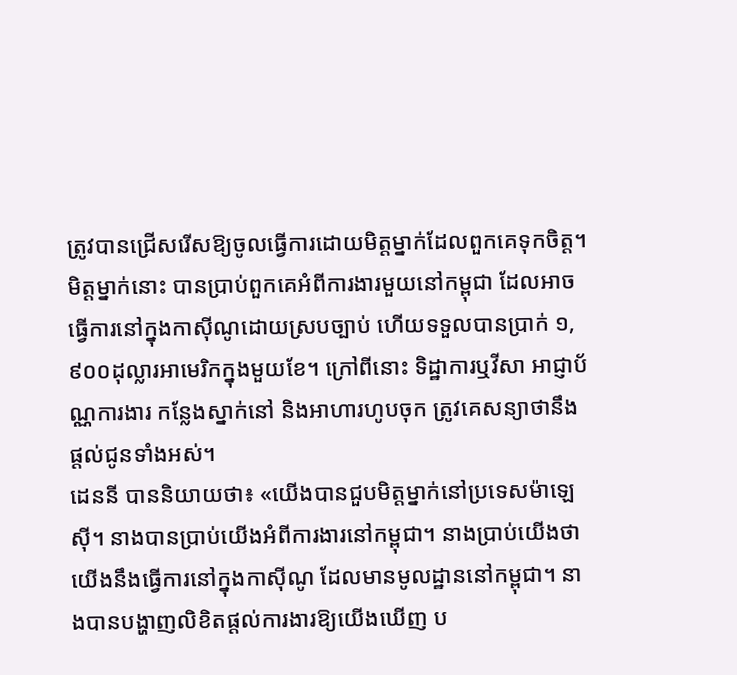ត្រូវបានជ្រើសរើសឱ្យចូលធ្វើការដោយមិត្តម្នាក់ដែលពួកគេទុកចិត្ត។ មិត្តម្នាក់នោះ បានប្រាប់ពួកគេអំពីការងារមួយនៅកម្ពុជា ដែលអាចធ្វើការនៅក្នុងកាស៊ីណូដោយស្របច្បាប់ ហើយទទួលបានប្រាក់ ១,៩០០ដុល្លារអាមេរិកក្នុងមួយខែ។ ក្រៅពីនោះ ទិដ្ឋាការឬវីសា អាជ្ញាប័ណ្ណការងារ កន្លែងស្នាក់នៅ និងអាហារហូបចុក ត្រូវគេសន្យាថានឹងផ្តល់ជូនទាំងអស់។
ដេននី បាននិយាយថា៖ «យើងបានជួបមិត្តម្នាក់នៅប្រទេសម៉ាឡេស៊ី។ នាងបានប្រាប់យើងអំពីការងារនៅកម្ពុជា។ នាងប្រាប់យើងថាយើងនឹងធ្វើការនៅក្នុងកាស៊ីណូ ដែលមានមូលដ្ឋាននៅកម្ពុជា។ នាងបានបង្ហាញលិខិតផ្តល់ការងារឱ្យយើងឃើញ ប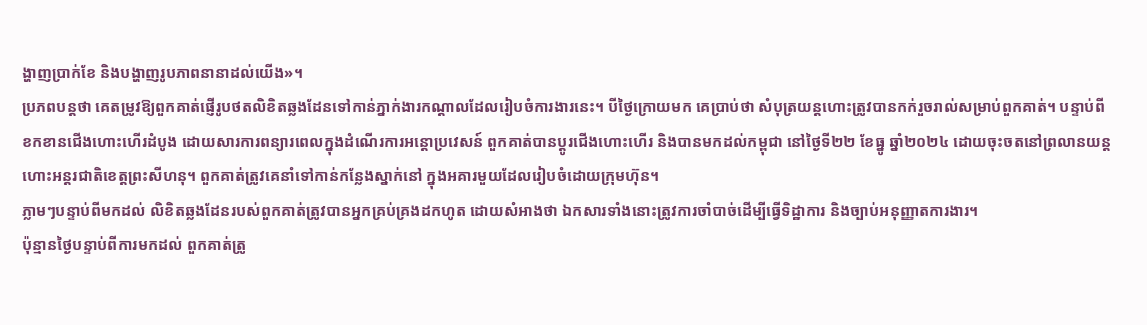ង្ហាញប្រាក់ខែ និងបង្ហាញរូបភាពនានាដល់យើង»។
ប្រភពបន្តថា គេតម្រូវឱ្យពួកគាត់ផ្ញើរូបថតលិខិតឆ្លងដែនទៅកាន់ភ្នាក់ងារកណ្តាលដែលរៀបចំការងារនេះ។ បីថ្ងៃក្រោយមក គេប្រាប់ថា សំបុត្រយន្តហោះត្រូវបានកក់រួចរាល់សម្រាប់ពួកគាត់។ បន្ទាប់ពីខកខានជើងហោះហើរដំបូង ដោយសារការពន្យារពេលក្នុងដំណើរការអន្តោប្រវេសន៍ ពួកគាត់បានប្តូរជើងហោះហើរ និងបានមកដល់កម្ពុជា នៅថ្ងៃទី២២ ខែធ្នូ ឆ្នាំ២០២៤ ដោយចុះចតនៅព្រលានយន្តហោះអន្តរជាតិខេត្តព្រះសីហនុ។ ពួកគាត់ត្រូវគេនាំទៅកាន់កន្លែងស្នាក់នៅ ក្នុងអគារមួយដែលរៀបចំដោយក្រុមហ៊ុន។
ភ្លាមៗបន្ទាប់ពីមកដល់ លិខិតឆ្លងដែនរបស់ពួកគាត់ត្រូវបានអ្នកគ្រប់គ្រងដកហូត ដោយសំអាងថា ឯកសារទាំងនោះត្រូវការចាំបាច់ដើម្បីធ្វើទិដ្ឋាការ និងច្បាប់អនុញ្ញាតការងារ។
ប៉ុន្មានថ្ងៃបន្ទាប់ពីការមកដល់ ពួកគាត់ត្រូ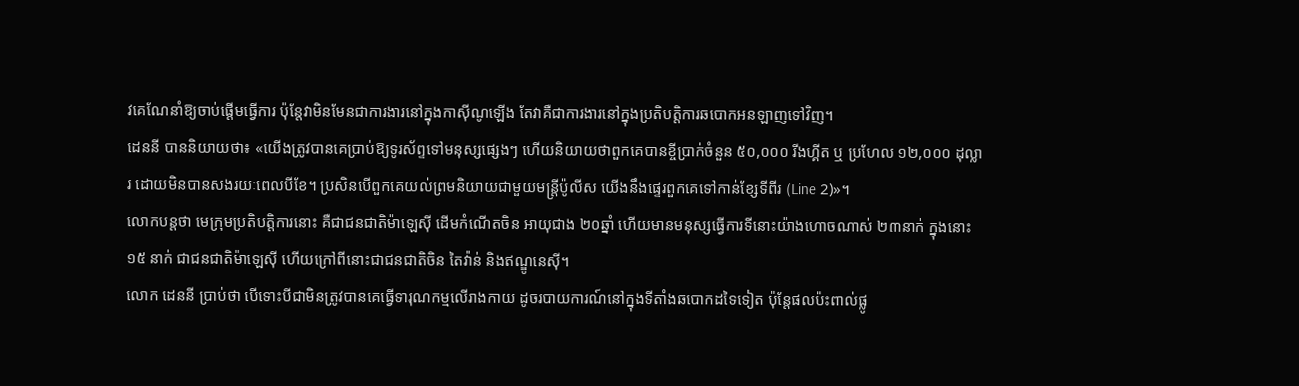វគេណែនាំឱ្យចាប់ផ្តើមធ្វើការ ប៉ុន្តែវាមិនមែនជាការងារនៅក្នុងកាស៊ីណូឡើង តែវាគឺជាការងារនៅក្នុងប្រតិបត្តិការឆបោកអនឡាញទៅវិញ។
ដេននី បាននិយាយថា៖ «យើងត្រូវបានគេប្រាប់ឱ្យទូរស័ព្ទទៅមនុស្សផ្សេងៗ ហើយនិយាយថាពួកគេបានខ្ចីប្រាក់ចំនួន ៥០,០០០ រីងហ្គីត ឬ ប្រហែល ១២,០០០ ដុល្លារ ដោយមិនបានសងរយៈពេលបីខែ។ ប្រសិនបើពួកគេយល់ព្រមនិយាយជាមួយមន្ត្រីប៉ូលីស យើងនឹងផ្ទេរពួកគេទៅកាន់ខ្សែទីពីរ (Line 2)»។
លោកបន្តថា មេក្រុមប្រតិបត្តិការនោះ គឺជាជនជាតិម៉ាឡេស៊ី ដើមកំណើតចិន អាយុជាង ២០ឆ្នាំ ហើយមានមនុស្សធ្វើការទីនោះយ៉ាងហោចណាស់ ២៣នាក់ ក្នុងនោះ ១៥ នាក់ ជាជនជាតិម៉ាឡេស៊ី ហើយក្រៅពីនោះជាជនជាតិចិន តៃវ៉ាន់ និងឥណ្ឌូនេស៊ី។
លោក ដេននី ប្រាប់ថា បើទោះបីជាមិនត្រូវបានគេធ្វើទារុណកម្មលើរាងកាយ ដូចរបាយការណ៍នៅក្នុងទីតាំងឆបោកដទៃទៀត ប៉ុន្តែផលប៉ះពាល់ផ្លូ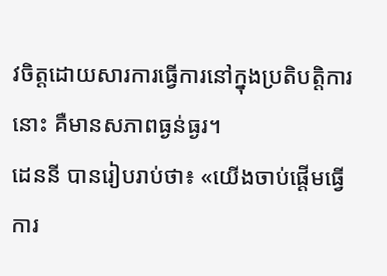វចិត្តដោយសារការធ្វើការនៅក្នុងប្រតិបត្តិការនោះ គឺមានសភាពធ្ងន់ធ្ងរ។
ដេននី បានរៀបរាប់ថា៖ «យើងចាប់ផ្តើមធ្វើការ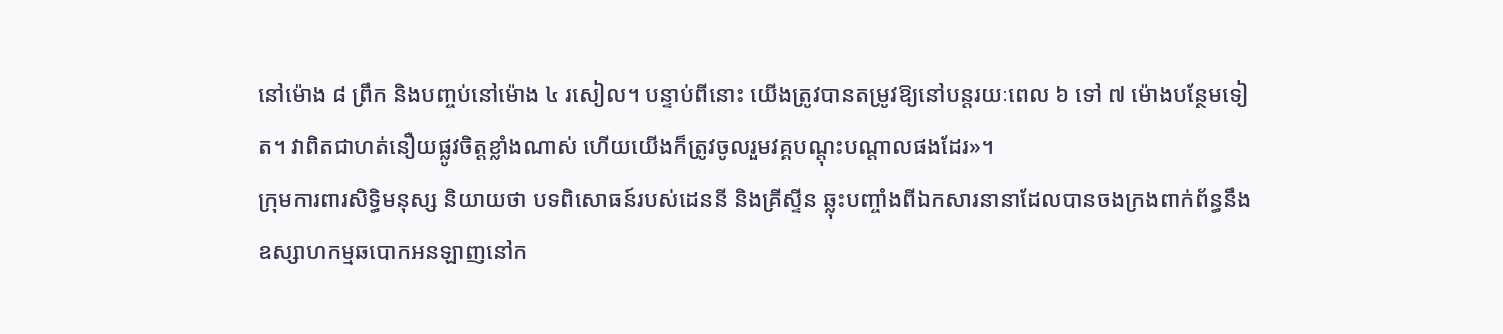នៅម៉ោង ៨ ព្រឹក និងបញ្ចប់នៅម៉ោង ៤ រសៀល។ បន្ទាប់ពីនោះ យើងត្រូវបានតម្រូវឱ្យនៅបន្តរយៈពេល ៦ ទៅ ៧ ម៉ោងបន្ថែមទៀត។ វាពិតជាហត់នឿយផ្លូវចិត្តខ្លាំងណាស់ ហើយយើងក៏ត្រូវចូលរួមវគ្គបណ្តុះបណ្តាលផងដែរ»។
ក្រុមការពារសិទ្ធិមនុស្ស និយាយថា បទពិសោធន៍របស់ដេននី និងគ្រីស្ទីន ឆ្លុះបញ្ចាំងពីឯកសារនានាដែលបានចងក្រងពាក់ព័ន្ធនឹងឧស្សាហកម្មឆបោកអនឡាញនៅក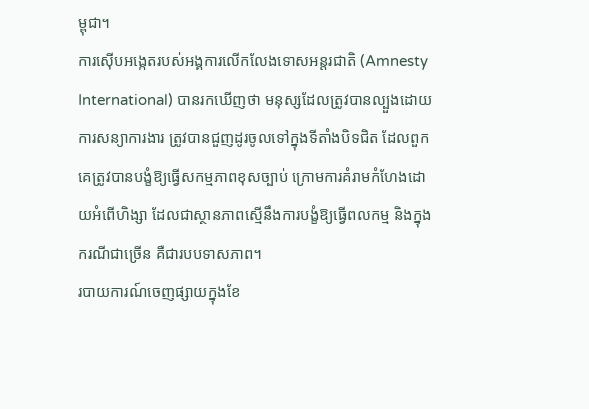ម្ពុជា។
ការស៊ើបអង្កេតរបស់អង្គការលើកលែងទោសអន្តរជាតិ (Amnesty International) បានរកឃើញថា មនុស្សដែលត្រូវបានល្បួងដោយការសន្យាការងារ ត្រូវបានជួញដូរចូលទៅក្នុងទីតាំងបិទជិត ដែលពួកគេត្រូវបានបង្ខំឱ្យធ្វើសកម្មភាពខុសច្បាប់ ក្រោមការគំរាមកំហែងដោយអំពើហិង្សា ដែលជាស្ថានភាពស្មើនឹងការបង្ខំឱ្យធ្វើពលកម្ម និងក្នុងករណីជាច្រើន គឺជារបបទាសភាព។
របាយការណ៍ចេញផ្សាយក្នុងខែ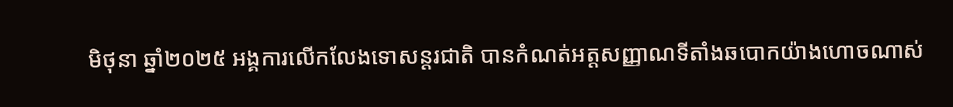មិថុនា ឆ្នាំ២០២៥ អង្គការលើកលែងទោសន្តរជាតិ បានកំណត់អត្តសញ្ញាណទីតាំងឆបោកយ៉ាងហោចណាស់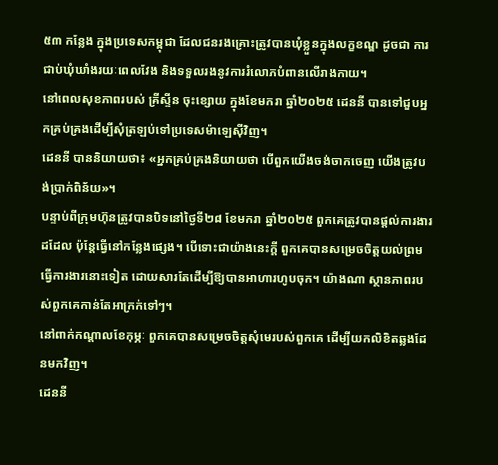៥៣ កន្លែង ក្នុងប្រទេសកម្ពុជា ដែលជនរងគ្រោះត្រូវបានឃុំខ្លួនក្នុងលក្ខខណ្ឌ ដូចជា ការជាប់ឃុំឃាំងរយៈពេលវែង និងទទួលរងនូវការរំលោភបំពានលើរាងកាយ។
នៅពេលសុខភាពរបស់ គ្រីស្ទីន ចុះខ្សោយ ក្នុងខែមករា ឆ្នាំ២០២៥ ដេននី បានទៅជួបអ្នកគ្រប់គ្រងដើម្បីសុំត្រឡប់ទៅប្រទេសម៉ាឡេស៊ីវិញ។
ដេននី បាននិយាយថា៖ «អ្នកគ្រប់គ្រងនិយាយថា បើពួកយើងចង់ចាកចេញ យើងត្រូវបង់ប្រាក់ពិន័យ»។
បន្ទាប់ពីក្រុមហ៊ុនត្រូវបានបិទនៅថ្ងៃទី២៨ ខែមករា ឆ្នាំ២០២៥ ពួកគេត្រូវបានផ្តល់ការងារដដែល ប៉ុន្តែធ្វើនៅកន្លែងផ្សេង។ បើទោះជាយ៉ាងនេះក្តី ពួកគេបានសម្រេចចិត្តយល់ព្រមធ្វើការងារនោះទៀត ដោយសារតែដើម្បីឱ្យបានអាហារហូបចុក។ យ៉ាងណា ស្ថានភាពរបស់ពួកគេកាន់តែអាក្រក់ទៅៗ។
នៅពាក់កណ្តាលខែកុម្ភៈ ពួកគេបានសម្រេចចិត្តសុំមេរបស់ពួកគេ ដើម្បីយកលិខិតឆ្លងដែនមកវិញ។
ដេននី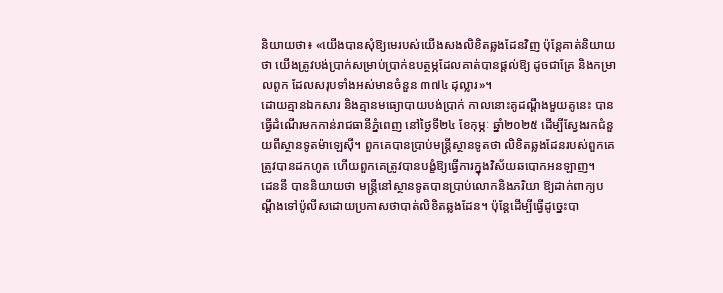និយាយថា៖ «យើងបានសុំឱ្យមេរបស់យើងសងលិខិតឆ្លងដែនវិញ ប៉ុន្តែគាត់និយាយថា យើងត្រូវបង់ប្រាក់សម្រាប់ប្រាក់ឧបត្ថម្ភដែលគាត់បានផ្តល់ឱ្យ ដូចជាគ្រែ និងកម្រាលពូក ដែលសរុបទាំងអស់មានចំនួន ៣៧៤ ដុល្លារ»។
ដោយគ្មានឯកសារ និងគ្មានមធ្យោបាយបង់ប្រាក់ កាលនោះគូដណ្តឹងមួយគូនេះ បានធ្វើដំណើរមកកាន់រាជធានីភ្នំពេញ នៅថ្ងៃទី២៤ ខែកុម្ភៈ ឆ្នាំ២០២៥ ដើម្បីស្វែងរកជំនួយពីស្ថានទូតម៉ាឡេស៊ី។ ពួកគេបានប្រាប់មន្ត្រីស្ថានទូតថា លិខិតឆ្លងដែនរបស់ពួកគេត្រូវបានដកហូត ហើយពួកគេត្រូវបានបង្ខំឱ្យធ្វើការក្នុងវិស័យឆបោកអនឡាញ។
ដេននី បាននិយាយថា មន្ត្រីនៅស្ថានទូតបានប្រាប់លោកនិងភរិយា ឱ្យដាក់ពាក្យបណ្តឹងទៅប៉ូលីសដោយប្រកាសថាបាត់លិខិតឆ្លងដែន។ ប៉ុន្តែដើម្បីធ្វើដូច្នេះបា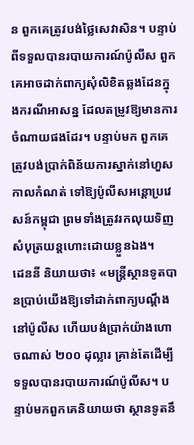ន ពួកគេត្រូវបង់ថ្លៃសេវាសិន។ បន្ទាប់ពីទទួលបានរបាយការណ៍ប៉ូលីស ពួកគេអាចដាក់ពាក្យសុំលិខិតឆ្លងដែនក្នុងករណីអាសន្ន ដែលតម្រូវឱ្យមានការចំណាយផងដែរ។ បន្ទាប់មក ពួកគេត្រូវបង់ប្រាក់ពិន័យការស្នាក់នៅហួសកាលកំណត់ ទៅឱ្យប៉ូលីសអន្តោប្រវេសន៍កម្ពុជា ព្រមទាំងត្រូវរកលុយទិញសំបុត្រយន្តហោះដោយខ្លួនឯង។
ដេននី និយាយថា៖ «មន្រ្តីស្ថានទូតបានប្រាប់យើងឱ្យទៅដាក់ពាក្យបណ្តឹងនៅប៉ូលីស ហើយបង់ប្រាក់យ៉ាងហោចណាស់ ២០០ ដុល្លារ គ្រាន់តែដើម្បីទទួលបានរបាយការណ៍ប៉ូលីស។ បន្ទាប់មកពួកគេនិយាយថា ស្ថានទូតនឹ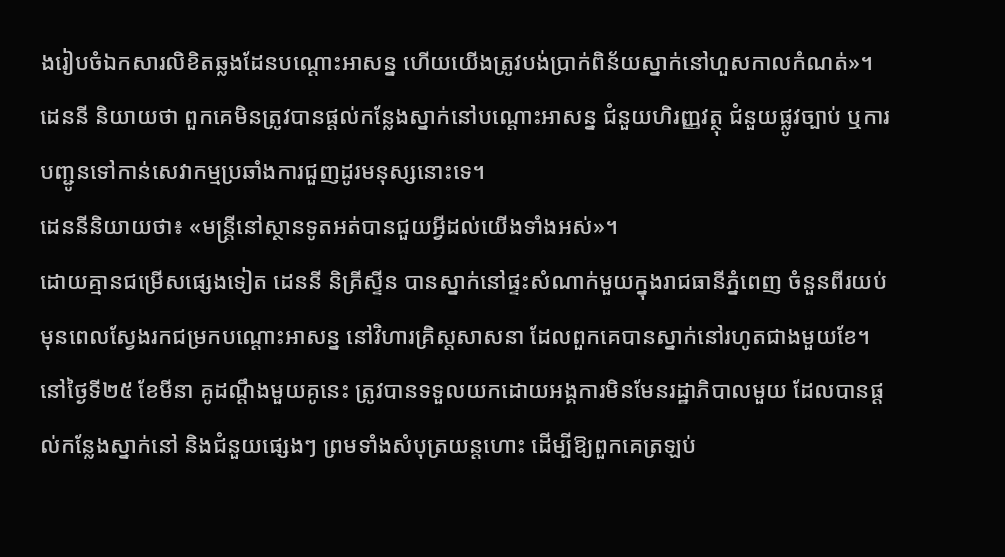ងរៀបចំឯកសារលិខិតឆ្លងដែនបណ្តោះអាសន្ន ហើយយើងត្រូវបង់ប្រាក់ពិន័យស្នាក់នៅហួសកាលកំណត់»។
ដេននី និយាយថា ពួកគេមិនត្រូវបានផ្តល់កន្លែងស្នាក់នៅបណ្តោះអាសន្ន ជំនួយហិរញ្ញវត្ថុ ជំនួយផ្លូវច្បាប់ ឬការបញ្ជូនទៅកាន់សេវាកម្មប្រឆាំងការជួញដូរមនុស្សនោះទេ។
ដេននីនិយាយថា៖ «មន្រ្តីនៅស្ថានទូតអត់បានជួយអ្វីដល់យើងទាំងអស់»។
ដោយគ្មានជម្រើសផ្សេងទៀត ដេននី និគ្រីស្ទីន បានស្នាក់នៅផ្ទះសំណាក់មួយក្នុងរាជធានីភ្នំពេញ ចំនួនពីរយប់ មុនពេលស្វែងរកជម្រកបណ្តោះអាសន្ន នៅវិហារគ្រិស្តសាសនា ដែលពួកគេបានស្នាក់នៅរហូតជាងមួយខែ។
នៅថ្ងៃទី២៥ ខែមីនា គូដណ្តឹងមួយគូនេះ ត្រូវបានទទួលយកដោយអង្គការមិនមែនរដ្ឋាភិបាលមួយ ដែលបានផ្តល់កន្លែងស្នាក់នៅ និងជំនួយផ្សេងៗ ព្រមទាំងសំបុត្រយន្តហោះ ដើម្បីឱ្យពួកគេត្រឡប់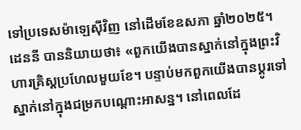ទៅប្រទេសម៉ាឡេស៊ីវិញ នៅដើមខែឧសភា ឆ្នាំ២០២៥។
ដេននី បាននិយាយថា៖ «ពួកយើងបានស្នាក់នៅក្នុងព្រះវិហារគ្រិស្តប្រហែលមួយខែ។ បន្ទាប់មកពួកយើងបានប្តូរទៅស្នាក់នៅក្នុងជម្រកបណ្តោះអាសន្ន។ នៅពេលដែ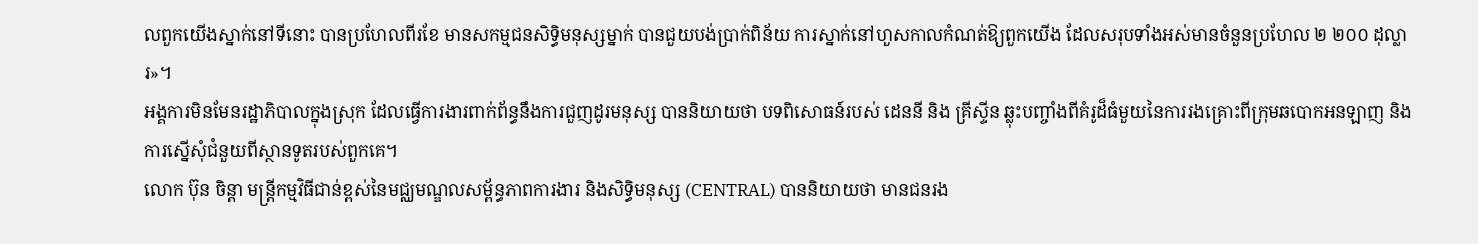លពួកយើងស្នាក់នៅទីនោះ បានប្រហែលពីរខែ មានសកម្មជនសិទ្ធិមនុស្សម្នាក់ បានជួយបង់ប្រាក់ពិន័យ ការស្នាក់នៅហួសកាលកំណត់ឱ្យពួកយើង ដែលសរុបទាំងអស់មានចំនួនប្រហែល ២ ២០០ ដុល្លារ»។
អង្គការមិនមែនរដ្ឋាភិបាលក្នុងស្រុក ដែលធ្វើការងារពាក់ព័ន្ធនឹងការជួញដូរមនុស្ស បាននិយាយថា បទពិសោធន៍របស់ ដេននី និង គ្រីស្ទីន ឆ្លុះបញ្ចាំងពីគំរូដ៏ធំមួយនៃការរងគ្រោះពីក្រុមឆបោកអនឡាញ និងការស្នើសុំជំនួយពីស្ថានទូតរបស់ពួកគេ។
លោក ប៊ុន ចិន្តា មន្ត្រីកម្មវិធីជាន់ខ្ពស់នៃមជ្ឈមណ្ឌលសម្ព័ន្ធភាពការងារ និងសិទ្ធិមនុស្ស (CENTRAL) បាននិយាយថា មានជនរង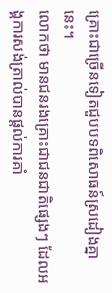គ្រោះជាច្រើនទៀតជួបបទពិសោធន៍ស្រដៀងគ្នានេះ។
លោកថា មានជនរងគ្រោះជាជនជាតិផ្សេងៗ ដែលអង្គការសង់ត្រាល់បានផ្តល់ការគាំ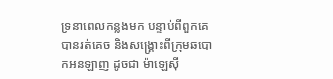ទ្រនាពេលកន្លងមក បន្ទាប់ពីពួកគេបានរត់គេច និងសង្គ្រោះពីក្រុមឆបោកអនឡាញ ដូចជា ម៉ាឡេស៊ី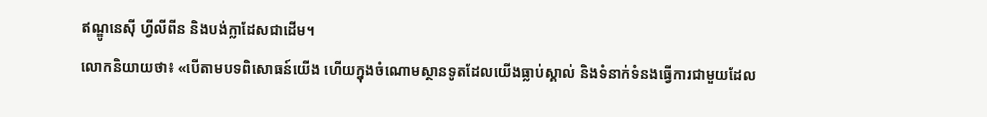ឥណ្ឌូនេស៊ី ហ្វីលីពីន និងបង់ក្លាដែសជាដើម។
លោកនិយាយថា៖ «បើតាមបទពិសោធន៍យើង ហើយក្នុងចំណោមស្ថានទូតដែលយើងធ្លាប់ស្គាល់ និងទំនាក់ទំនងធ្វើការជាមួយដែល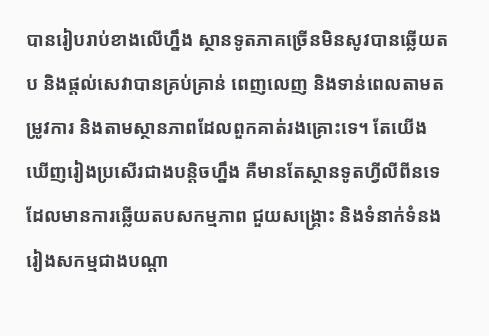បានរៀបរាប់ខាងលើហ្នឹង ស្ថានទូតភាគច្រើនមិនសូវបានឆ្លើយតប និងផ្តល់សេវាបានគ្រប់គ្រាន់ ពេញលេញ និងទាន់ពេលតាមតម្រូវការ និងតាមស្ថានភាពដែលពួកគាត់រងគ្រោះទេ។ តែយើងឃើញរៀងប្រសើរជាងបន្តិចហ្នឹង គឺមានតែស្ថានទូតហ្វីលីពីនទេ ដែលមានការឆ្លើយតបសកម្មភាព ជួយសង្គ្រោះ និងទំនាក់ទំនងរៀងសកម្មជាងបណ្តា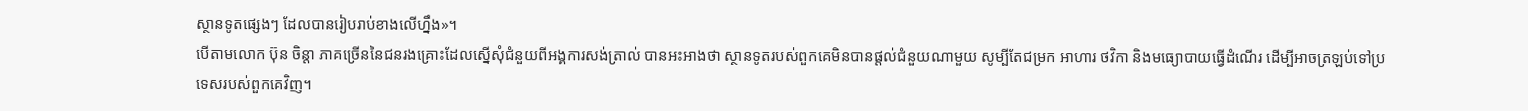ស្ថានទូតផ្សេងៗ ដែលបានរៀបរាប់ខាងលើហ្នឹង»។
បើតាមលោក ប៊ុន ចិន្តា ភាគច្រើននៃជនរងគ្រោះដែលស្នើសុំជំនួយពីអង្គការសង់ត្រាល់ បានអះអាងថា ស្ថានទូតរបស់ពួកគេមិនបានផ្តល់ជំនួយណាមួយ សូម្បីតែជម្រក អាហារ ថវិកា និងមធ្យោបាយធ្វើដំណើរ ដើម្បីអាចត្រឡប់ទៅប្រទេសរបស់ពួកគេវិញ។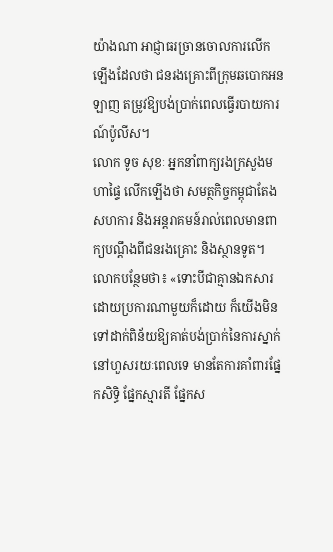យ៉ាងណា អាជ្ញាធរច្រានចោលការលើកឡើងដែលថា ជនរងគ្រោះពីក្រុមឆបោកអនឡាញ តម្រូវឱ្យបង់ប្រាក់ពេលធ្វើរបាយការណ៍ប៉ូលីស។
លោក ទូច សុខៈ អ្នកនាំពាក្យរងក្រសួងមហាផ្ទៃ លើកឡើងថា សមត្ថកិច្ចកម្ពុជាតែងសហការ និងអន្តរាគមន៍រាល់ពេលមានពាក្យបណ្តឹងពីជនរងគ្រោះ និងស្ថានទូត។
លោកបន្ថែមថា៖ «ទោះបីជាគ្មានឯកសារដោយប្រការណាមួយក៏ដោយ ក៏យើងមិនទៅដាក់ពិន័យឱ្យគាត់បង់ប្រាក់នៃការស្នាក់នៅហួសរយៈពេលទេ មានតែការគាំពារផ្នែកសិទ្ធិ ផ្នែកស្មារតី ផ្នែកស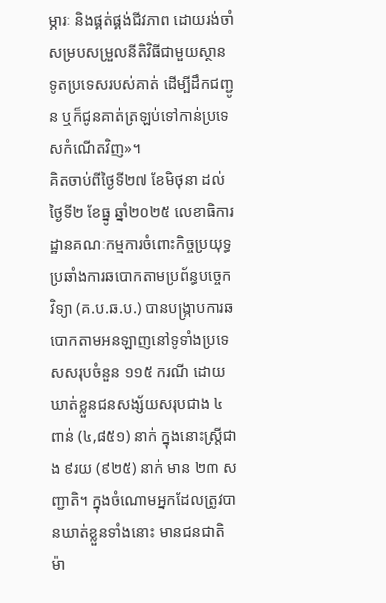ម្ភារៈ និងផ្គត់ផ្គង់ជីវភាព ដោយរង់ចាំសម្របសម្រួលនីតិវិធីជាមួយស្ថានទូតប្រទេសរបស់គាត់ ដើម្បីដឹកជញ្ជូន ឬក៏ជូនគាត់ត្រឡប់ទៅកាន់ប្រទេសកំណើតវិញ»។
គិតចាប់ពីថ្ងៃទី២៧ ខែមិថុនា ដល់ថ្ងៃទី២ ខែធ្នូ ឆ្នាំ២០២៥ លេខាធិការដ្ឋានគណៈកម្មការចំពោះកិច្ចប្រយុទ្ធប្រឆាំងការឆបោកតាមប្រព័ន្ធបច្ចេកវិទ្យា (គ.ប.ឆ.ប.) បានបង្ក្រាបការឆបោកតាមអនឡាញនៅទូទាំងប្រទេសសរុបចំនួន ១១៥ ករណី ដោយឃាត់ខ្លួនជនសង្ស័យសរុបជាង ៤ពាន់ (៤,៨៥១) នាក់ ក្នុងនោះស្រ្តីជាង ៩រយ (៩២៥) នាក់ មាន ២៣ សញ្ជាតិ។ ក្នុងចំណោមអ្នកដែលត្រូវបានឃាត់ខ្លួនទាំងនោះ មានជនជាតិម៉ា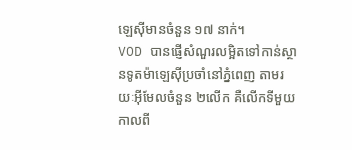ឡេស៊ីមានចំនួន ១៧ នាក់។
VOD បានផ្ញើសំណួរលម្អិតទៅកាន់ស្ថានទូតម៉ាឡេស៊ីប្រចាំនៅភ្នំពេញ តាមរយៈអ៊ីមែលចំនួន ២លើក គឺលើកទីមួយ កាលពី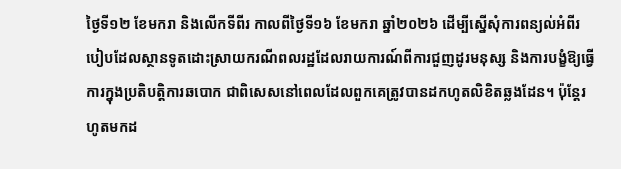ថ្ងៃទី១២ ខែមករា និងលើកទីពីរ កាលពីថ្ងៃទី១៦ ខែមករា ឆ្នាំ២០២៦ ដើម្បីស្នើសុំការពន្យល់អំពីរបៀបដែលស្ថានទូតដោះស្រាយករណីពលរដ្ឋដែលរាយការណ៍ពីការជួញដូរមនុស្ស និងការបង្ខំឱ្យធ្វើការក្នុងប្រតិបត្តិការឆបោក ជាពិសេសនៅពេលដែលពួកគេត្រូវបានដកហូតលិខិតឆ្លងដែន។ ប៉ុន្តែរហូតមកដ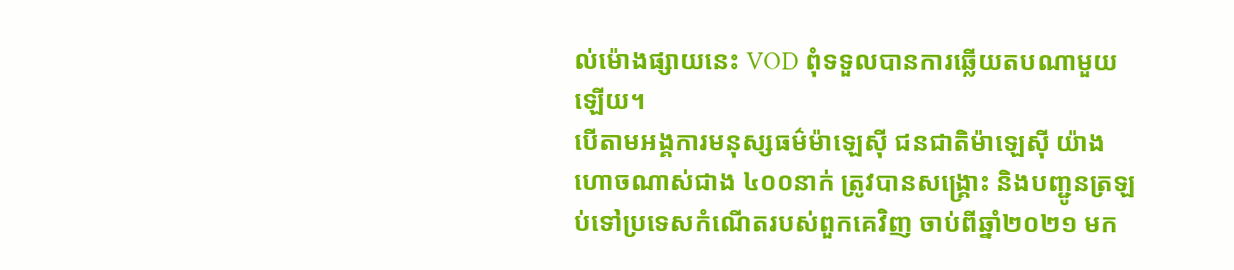ល់ម៉ោងផ្សាយនេះ VOD ពុំទទួលបានការឆ្លើយតបណាមួយឡើយ។
បើតាមអង្គការមនុស្សធម៌ម៉ាឡេស៊ី ជនជាតិម៉ាឡេស៊ី យ៉ាងហោចណាស់ជាង ៤០០នាក់ ត្រូវបានសង្រ្គោះ និងបញ្ជូនត្រឡប់ទៅប្រទេសកំណើតរបស់ពួកគេវិញ ចាប់ពីឆ្នាំ២០២១ មក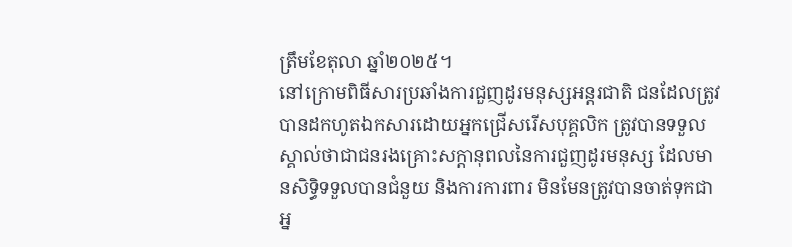ត្រឹមខែតុលា ឆ្នាំ២០២៥។
នៅក្រោមពិធីសារប្រឆាំងការជួញដូរមនុស្សអន្តរជាតិ ជនដែលត្រូវបានដកហូតឯកសារដោយអ្នកជ្រើសរើសបុគ្គលិក ត្រូវបានទទួលស្គាល់ថាជាជនរងគ្រោះសក្តានុពលនៃការជួញដូរមនុស្ស ដែលមានសិទ្ធិទទួលបានជំនួយ និងការការពារ មិនមែនត្រូវបានចាត់ទុកជាអ្ន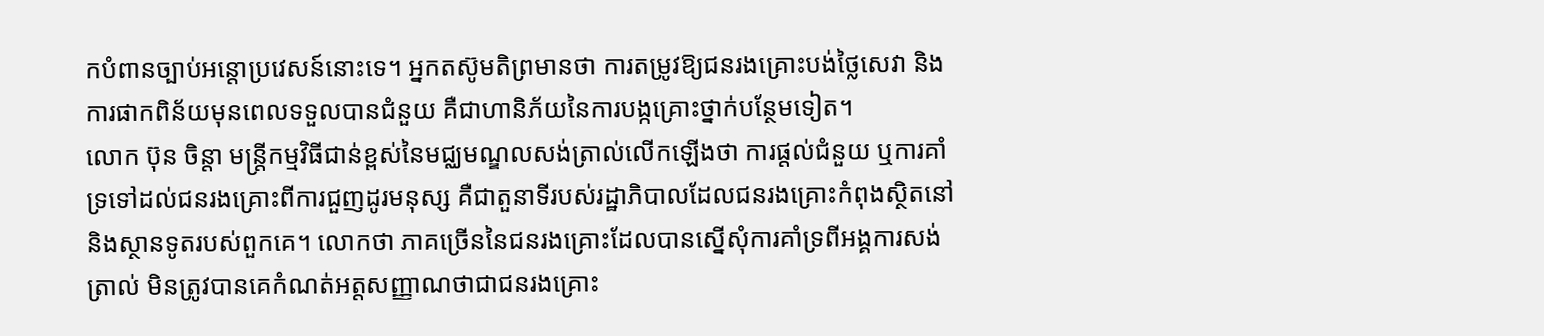កបំពានច្បាប់អន្តោប្រវេសន៍នោះទេ។ អ្នកតស៊ូមតិព្រមានថា ការតម្រូវឱ្យជនរងគ្រោះបង់ថ្លៃសេវា និងការផាកពិន័យមុនពេលទទួលបានជំនួយ គឺជាហានិភ័យនៃការបង្កគ្រោះថ្នាក់បន្ថែមទៀត។
លោក ប៊ុន ចិន្តា មន្ត្រីកម្មវិធីជាន់ខ្ពស់នៃមជ្ឈមណ្ឌលសង់ត្រាល់លើកឡើងថា ការផ្តល់ជំនួយ ឬការគាំទ្រទៅដល់ជនរងគ្រោះពីការជួញដូរមនុស្ស គឺជាតួនាទីរបស់រដ្ឋាភិបាលដែលជនរងគ្រោះកំពុងស្ថិតនៅ និងស្ថានទូតរបស់ពួកគេ។ លោកថា ភាគច្រើននៃជនរងគ្រោះដែលបានស្នើសុំការគាំទ្រពីអង្គការសង់ត្រាល់ មិនត្រូវបានគេកំណត់អត្តសញ្ញាណថាជាជនរងគ្រោះ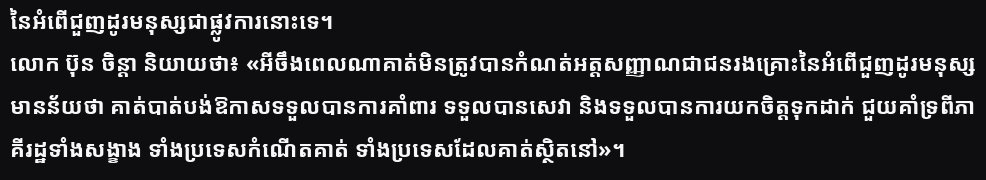នៃអំពើជួញដូរមនុស្សជាផ្លូវការនោះទេ។
លោក ប៊ុន ចិន្តា និយាយថា៖ «អីចឹងពេលណាគាត់មិនត្រូវបានកំណត់អត្តសញ្ញាណជាជនរងគ្រោះនៃអំពើជួញដូរមនុស្ស មានន័យថា គាត់បាត់បង់ឱកាសទទួលបានការគាំពារ ទទួលបានសេវា និងទទួលបានការយកចិត្តទុកដាក់ ជួយគាំទ្រពីភាគីរដ្ឋទាំងសង្ខាង ទាំងប្រទេសកំណើតគាត់ ទាំងប្រទេសដែលគាត់ស្ថិតនៅ»។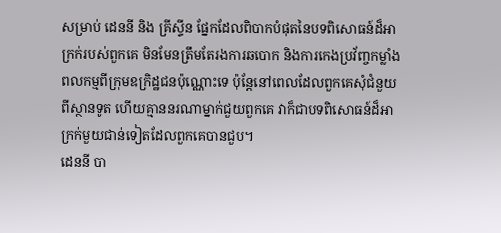សម្រាប់ ដេននី និង គ្រីស្ទីន ផ្នែកដែលពិបាកបំផុតនៃបទពិសោធន៍ដ៏អាក្រក់របស់ពួកគេ មិនមែនត្រឹមតែរងការឆបោក និងការកេងប្រវ័ញ្ចកម្លាំងពលកម្មពីក្រុមឧក្រិដ្ឋជនប៉ុណ្ណោះទេ ប៉ុន្តែនៅពេលដែលពួកគេសុំជំនួយពីស្ថានទូត ហើយគ្មាននរណាម្នាក់ជួយពួកគេ វាក៏ជាបទពិសោធន៍ដ៏អាក្រក់មួយជាន់ទៀតដែលពួកគេបានជួប។
ដេននី បា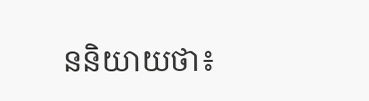ននិយាយថា៖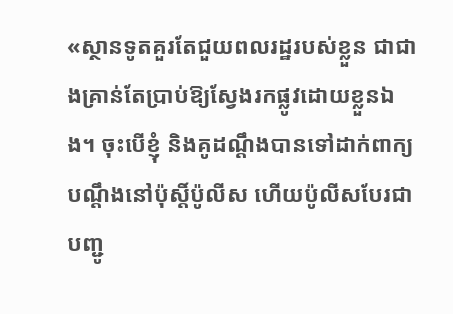«ស្ថានទូតគួរតែជួយពលរដ្ឋរបស់ខ្លួន ជាជាងគ្រាន់តែប្រាប់ឱ្យស្វែងរកផ្លូវដោយខ្លួនឯង។ ចុះបើខ្ញុំ និងគូដណ្តឹងបានទៅដាក់ពាក្យបណ្តឹងនៅប៉ុស្តិ៍ប៉ូលីស ហើយប៉ូលីសបែរជាបញ្ជូ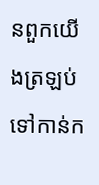នពួកយើងត្រឡប់ទៅកាន់ក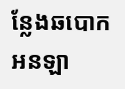ន្លែងឆបោកអនឡា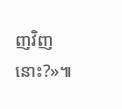ញវិញនោះ?»៕